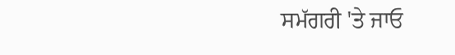ਸਮੱਗਰੀ 'ਤੇ ਜਾਓ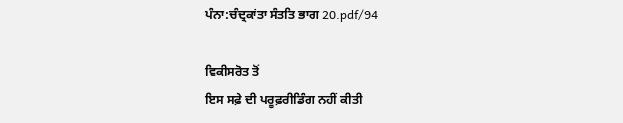ਪੰਨਾ:ਚੰਦ੍ਰਕਾਂਤਾ ਸੰਤਤਿ ਭਾਗ 20.pdf/94

ਵਿਕੀਸਰੋਤ ਤੋਂ
ਇਸ ਸਫ਼ੇ ਦੀ ਪਰੂਫ਼ਰੀਡਿੰਗ ਨਹੀਂ ਕੀਤੀ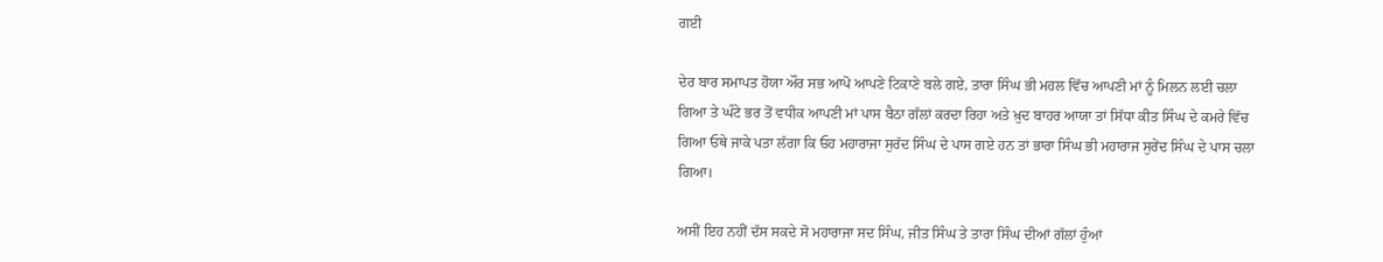ਗਈ

ਦੇਰ ਬਾਰ ਸਮਾਪਤ ਹੋਯਾ ਔਰ ਸਭ ਆਪੋ ਆਪਣੇ ਟਿਕਾਣੇ ਬਲੇ ਗਏ, ਤਾਰਾ ਸਿੰਘ ਭੀ ਮਹਲ ਵਿੱਚ ਆਪਣੀ ਮਾਂ ਨੂੰ ਮਿਲਨ ਲਈ ਚਲਾ ਗਿਆ ਤੇ ਘੰਟੇ ਭਰ ਤੋਂ ਵਧੀਕ ਆਪਣੀ ਮਾਂ ਪਾਸ ਬੈਠਾ ਗੱਲਾਂ ਕਰਦਾ ਰਿਹਾ ਅਤੇ ਖ਼ੁਦ ਬਾਹਰ ਆਯਾ ਤਾਂ ਸਿੱਧਾ ਕੀਤ ਸਿੰਘ ਦੇ ਕਮਰੇ ਵਿੱਚ ਗਿਆ ਓਥੇ ਜਾਕੇ ਪਤਾ ਲੱਗਾ ਕਿ ਓਹ ਮਹਾਰਾਜਾ ਸੁਰੱਦ ਸਿੰਘ ਦੇ ਪਾਸ ਗਏ ਹਨ ਤਾਂ ਭਾਰਾ ਸਿੰਘ ਭੀ ਮਹਾਰਾਜ ਸੁਰੇਂਦ ਸਿੰਘ ਦੇ ਪਾਸ ਚਲਾ ਗਿਆ।

ਅਸੀਂ ਇਹ ਨਹੀਂ ਦੱਸ ਸਕਦੇ ਸੋ ਮਹਾਰਾਜਾ ਸਦ ਸਿੰਘ, ਜੀਤ ਸਿੰਘ ਤੇ ਤਾਰਾ ਸਿੰਘ ਦੀਆਂ ਗੱਲਾਂ ਹੁੰਆਂ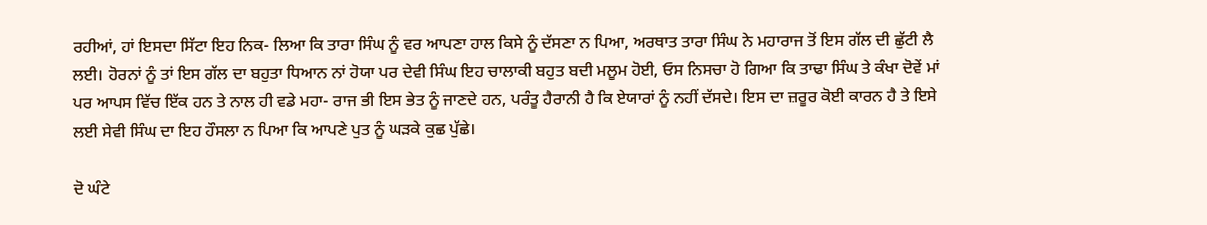ਰਹੀਆਂ, ਹਾਂ ਇਸਦਾ ਸਿੱਟਾ ਇਹ ਨਿਕ- ਲਿਆ ਕਿ ਤਾਰਾ ਸਿੰਘ ਨੂੰ ਵਰ ਆਪਣਾ ਹਾਲ ਕਿਸੇ ਨੂੰ ਦੱਸਣਾ ਨ ਪਿਆ, ਅਰਥਾਤ ਤਾਰਾ ਸਿੰਘ ਨੇ ਮਹਾਰਾਜ ਤੋਂ ਇਸ ਗੱਲ ਦੀ ਛੁੱਟੀ ਲੈ ਲਈ। ਹੋਰਨਾਂ ਨੂੰ ਤਾਂ ਇਸ ਗੱਲ ਦਾ ਬਹੁਤਾ ਧਿਆਨ ਨਾਂ ਹੋਯਾ ਪਰ ਦੇਵੀ ਸਿੰਘ ਇਹ ਚਾਲਾਕੀ ਬਹੁਤ ਬਦੀ ਮਲੂਮ ਹੋਈ, ਓਸ ਨਿਸਚਾ ਹੋ ਗਿਆ ਕਿ ਤਾਢਾ ਸਿੰਘ ਤੇ ਕੰਖਾ ਦੋਵੇਂ ਮਾਂ ਪਰ ਆਪਸ ਵਿੱਚ ਇੱਕ ਹਨ ਤੇ ਨਾਲ ਹੀ ਵਡੇ ਮਹਾ- ਰਾਜ ਭੀ ਇਸ ਭੇਤ ਨੂੰ ਜਾਣਦੇ ਹਨ, ਪਰੰਤੂ ਹੈਰਾਨੀ ਹੈ ਕਿ ਏਯਾਰਾਂ ਨੂੰ ਨਹੀਂ ਦੱਸਦੇ। ਇਸ ਦਾ ਜ਼ਰੂਰ ਕੋਈ ਕਾਰਨ ਹੈ ਤੇ ਇਸੇ ਲਈ ਸੇਵੀ ਸਿੰਘ ਦਾ ਇਹ ਹੌਸਲਾ ਨ ਪਿਆ ਕਿ ਆਪਣੇ ਪੁਤ ਨੂੰ ਘੜਕੇ ਕੁਛ ਪੁੱਛੇ।

ਦੋ ਘੰਟੇ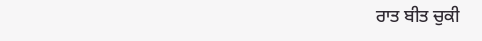ਰਾਤ ਬੀਤ ਚੁਕੀ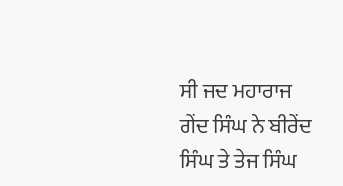ਸੀ ਜਦ ਮਹਾਰਾਜ ਗੇਂਦ ਸਿੰਘ ਨੇ ਬੀਰੇਂਦ ਸਿੰਘ ਤੇ ਤੇਜ ਸਿੰਘ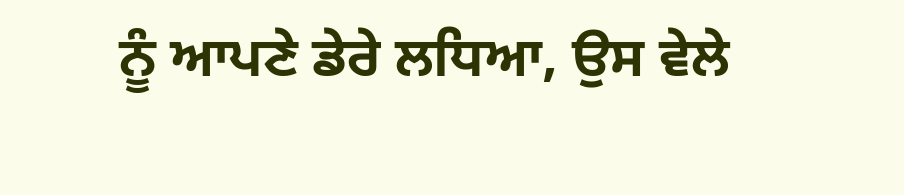ਨੂੰ ਆਪਣੇ ਡੇਰੇ ਲਧਿਆ, ਉਸ ਵੇਲੇ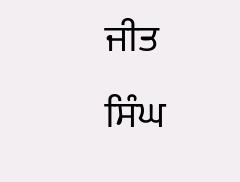ਜੀਤ ਸਿੰਘ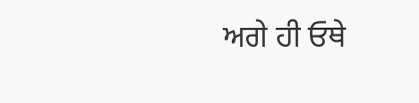ਅਗੇ ਹੀ ਓਥੇ